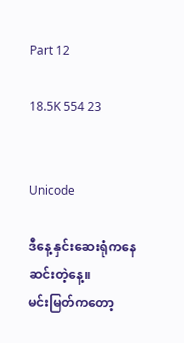Part 12

18.5K 554 23


Unicode

ဒီနေ့ နှင်းဆေးရုံကနေဆင်းတဲ့နေ့။
မင်းမြတ်ကတော့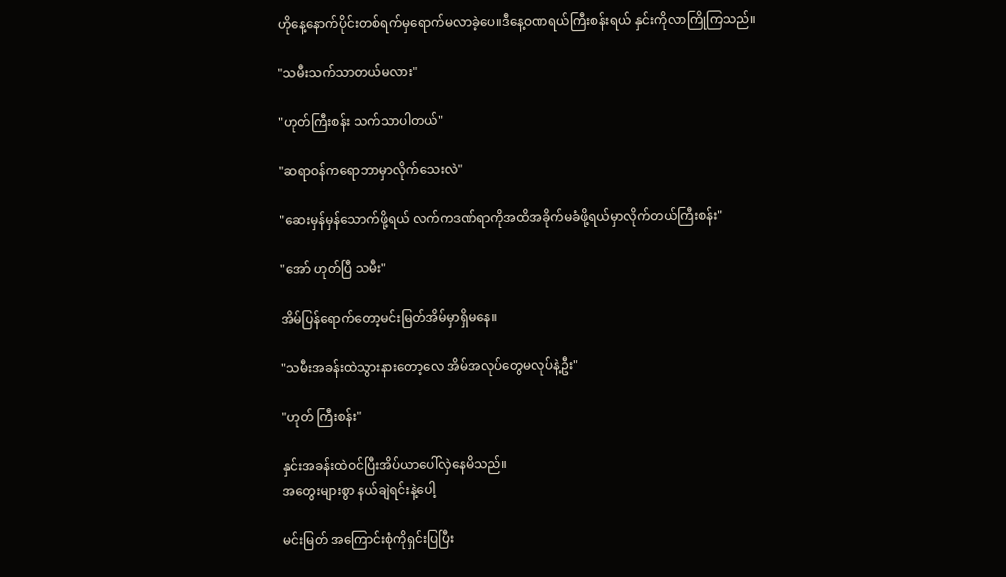ဟိုနေ့နောက်ပိုင်းတစ်ရက်မှရောက်မလာခဲ့ပေ။ဒီနေ့ဝဏရယ်ကြီးစန်းရယ် နှင်းကိုလာကြိုကြသည်။

"သမီးသက်သာတယ်မလား"

"ဟုတ်ကြီးစန်း သက်သာပါတယ်"

"ဆရာဝန်ကရောဘာမှာလိုက်သေးလဲ"

"ဆေးမှန်မှန်သောက်ဖို့ရယ် လက်ကဒဏ်ရာကိုအထိအခိုက်မခံဖို့ရယ်မှာလိုက်တယ်ကြီးစန်း"

"အော် ဟုတ်ပြီ သမီး"

အိမ်ပြန်ရောက်တော့မင်းမြတ်အိမ်မှာရှိမနေ။

"သမီးအခန်းထဲသွားနားတော့လေ အိမ်အလုပ်တွေမလုပ်နဲ့ဦး"

"ဟုတ် ကြီးစန်း"

နှင်းအခန်းထဲဝင်ပြီးအိပ်ယာပေါ်လှဲနေမိသည်။
အတွေးများစွာ နယ်ချဲရင်းနဲ့ပေါ့

မင်းမြတ် အကြောင်းစုံကိုရှင်းပြပြီး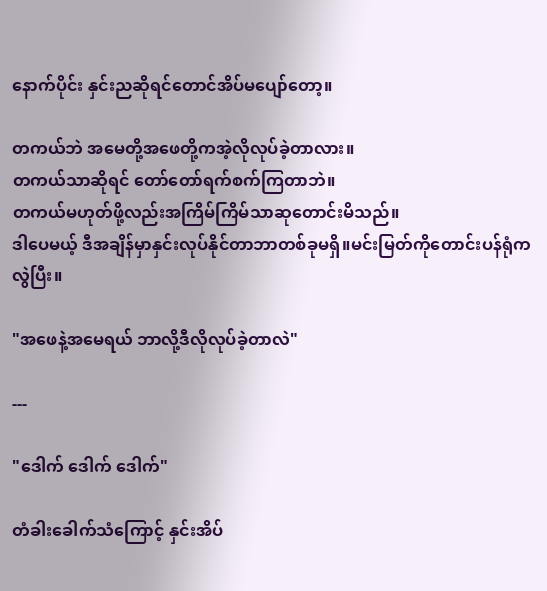နောက်ပိုင်း နှင်းညဆိုရင်တောင်အိပ်မပျော်တော့။

တကယ်ဘဲ အမေတို့အဖေတို့ကအဲ့လိုလုပ်ခဲ့တာလား။
တကယ်သာဆိုရင် တော်တော်ရက်စက်ကြတာဘဲ။
တကယ်မဟုတ်ဖို့လည်းအကြိမ်ကြိမ်သာဆုတောင်းမိသည်။
ဒါပေမယ့် ဒီအချိန်မှာနှင်းလုပ်နိုင်တာဘာတစ်ခုမရှိ။မင်းမြတ်ကိုတောင်းပန်ရုံကလွဲပြီး။

"အဖေနဲ့အမေရယ် ဘာလို့ဒီလိုလုပ်ခဲ့တာလဲ"

---

"ဒေါက် ဒေါက် ဒေါက်"

တံခါးခေါက်သံကြောင့် နှင်းအိပ်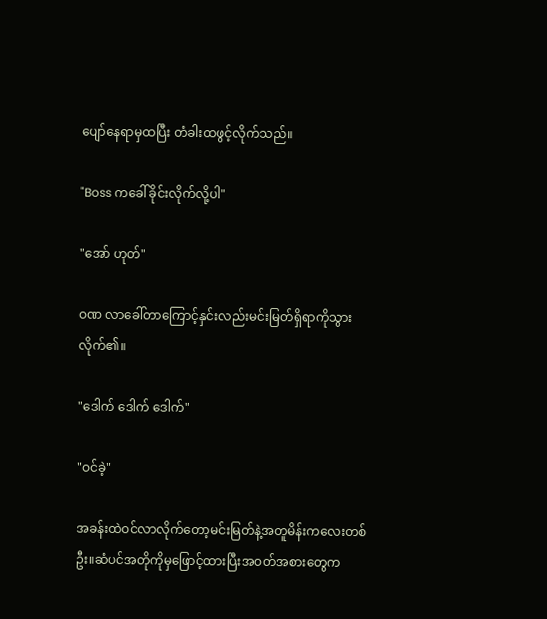ပျော်နေရာမှထပြီး တံခါးထဖွင့်လိုက်သည်။

"Boss ကခေါ်ခိုင်းလိုက်လို့ပါ"

"အော် ဟုတ်"

ဝဏ လာခေါ်တာကြောင့်နှင်းလည်းမင်းမြတ်ရှိရာကိုသွားလိုက်၏။

"ဒေါက် ဒေါက် ဒေါက်"

"ဝင်ခဲ့"

အခန်းထဲဝင်လာလိုက်တော့မင်းမြတ်နဲ့အတူမိန်းကလေးတစ်ဦး။ဆံပင်အတိုကိုမှဖြောင့်ထားပြီးအဝတ်အစားတွေက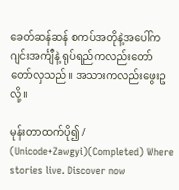ခေတ်ဆန်ဆန် စကပ်အတိုနဲ့အပေါ်ကဂျင်းအင်္ကျီနဲ့ ရုပ်ရည်ကလည်းတော်တော်လှသည်။ အသားကလည်းဖွေးဥလို့။

မုန်းတာထက်ပို၍ /  (Unicode+Zawgyi)(Completed) Where stories live. Discover now